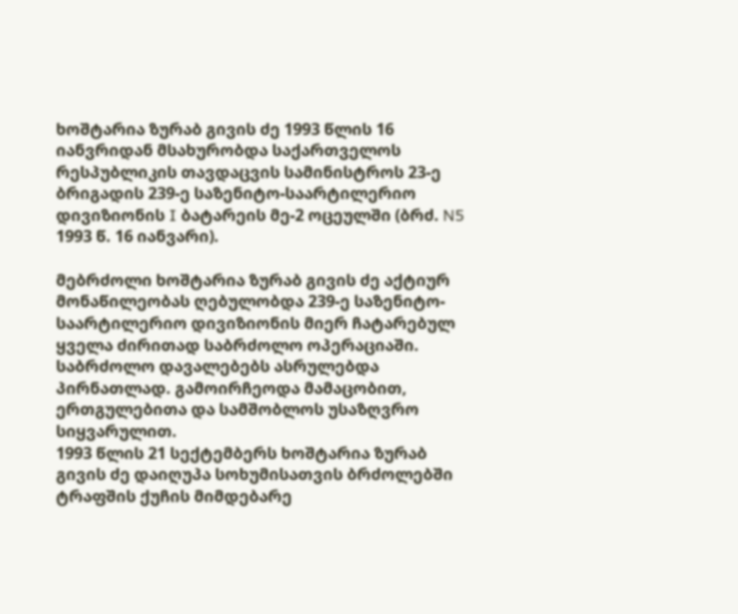ხოშტარია ზურაბ გივის ძე 1993 წლის 16 იანვრიდან მსახურობდა საქართველოს რესპუბლიკის თავდაცვის სამინისტროს 23-ე ბრიგადის 239-ე საზენიტო-საარტილერიო დივიზიონის I ბატარეის მე-2 ოცეულში (ბრძ. N5 1993 წ. 16 იანვარი).

მებრძოლი ხოშტარია ზურაბ გივის ძე აქტიურ მონაწილეობას ღებულობდა 239-ე საზენიტო-საარტილერიო დივიზიონის მიერ ჩატარებულ ყველა ძირითად საბრძოლო ოპერაციაში.
საბრძოლო დავალებებს ასრულებდა პირნათლად. გამოირჩეოდა მამაცობით, ერთგულებითა და სამშობლოს უსაზღვრო სიყვარულით.
1993 წლის 21 სექტემბერს ხოშტარია ზურაბ გივის ძე დაიღუპა სოხუმისათვის ბრძოლებში ტრაფშის ქუჩის მიმდებარე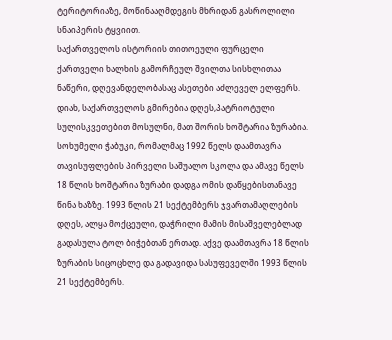ტერიტორიაზე, მოწინააღმდეგის მხრიდან გასროლილი სნაიპერის ტყვიით.
საქართველოს ისტორიის თითოეული ფურცელი ქართველი ხალხის გამორჩეულ შვილთა სისხლითაა ნაწერი, დღევანდელობასაც ასეთები აძლეველ ელფერს.
დიახ, საქართველოს გმირებია დღეს,პატრიოტული სულისკვეთებით მოსულნი, მათ შორის ხოშტარია ზურაბია. სოხუმელი ჭაბუკი, რომალმაც 1992 წელს დაამთავრა თავისუფლების პირველი საშუალო სკოლა და ამავე წელს 18 წლის ხოშტარია ზურაბი დადგა ომის დაწყებისთანავე წინა ხაზზე. 1993 წლის 21 სექტემბერს ჯვართამაღლების დღეს, ალყა მოქცეული, დაჭრილი მამის მისაშველებლად გადასულა ტოლ ბიჭებთან ერთად. აქვე დაამთავრა 18 წლის ზურაბის სიცოცხლე და გადავიდა სასუფეველში 1993 წლის 21 სექტემბერს.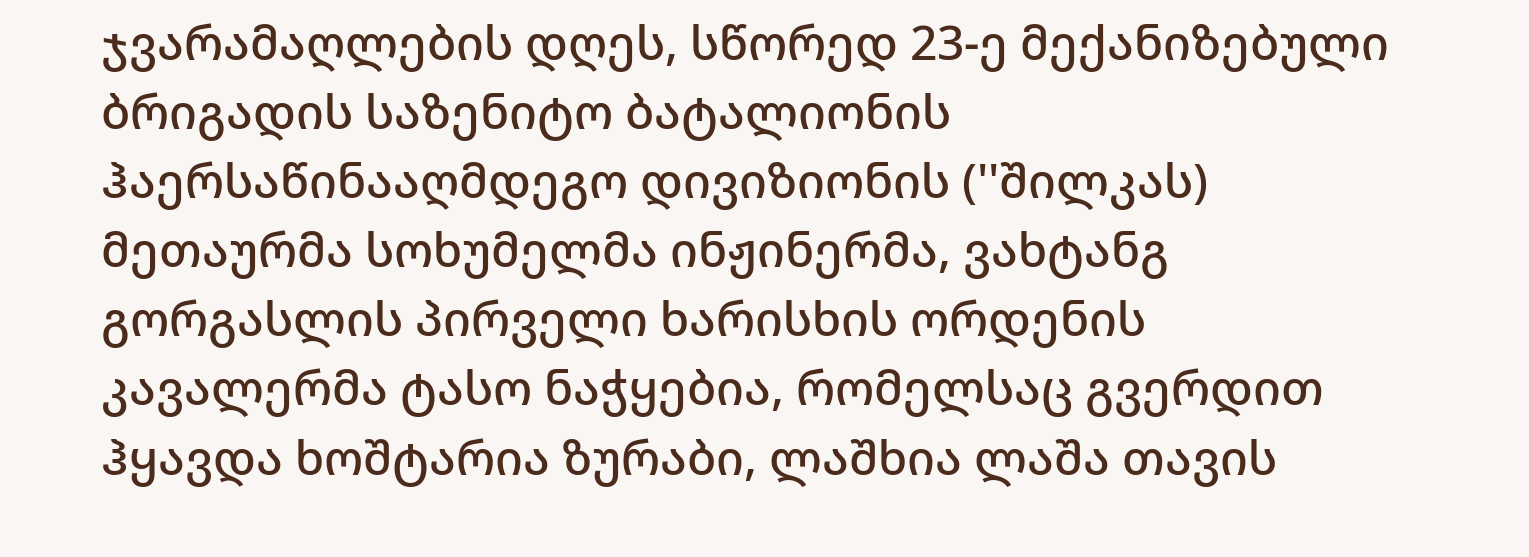ჯვარამაღლების დღეს, სწორედ 23-ე მექანიზებული ბრიგადის საზენიტო ბატალიონის ჰაერსაწინააღმდეგო დივიზიონის (''შილკას) მეთაურმა სოხუმელმა ინჟინერმა, ვახტანგ გორგასლის პირველი ხარისხის ორდენის კავალერმა ტასო ნაჭყებია, რომელსაც გვერდით ჰყავდა ხოშტარია ზურაბი, ლაშხია ლაშა თავის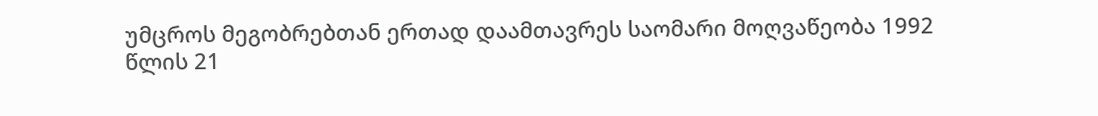უმცროს მეგობრებთან ერთად დაამთავრეს საომარი მოღვაწეობა 1992 წლის 21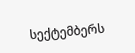სექტემბერს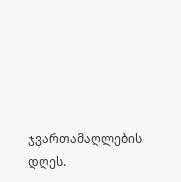ჯვართამაღლების დღეს.